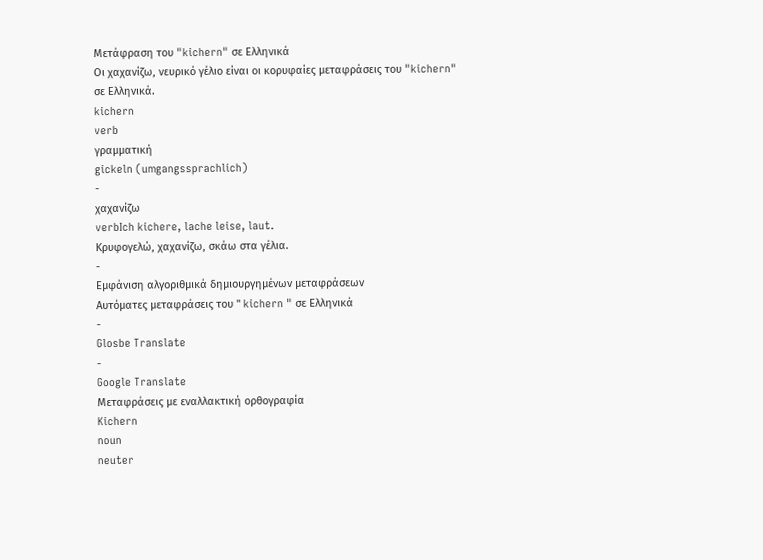Μετάφραση του "kichern" σε Ελληνικά
Οι χαχανίζω, νευρικό γέλιο είναι οι κορυφαίες μεταφράσεις του "kichern" σε Ελληνικά.
kichern
verb
γραμματική
gickeln (umgangssprachlich)
-
χαχανίζω
verbIch kichere, lache leise, laut.
Κρυφογελώ, χαχανίζω, σκάω στα γέλια.
-
Εμφάνιση αλγοριθμικά δημιουργημένων μεταφράσεων
Αυτόματες μεταφράσεις του " kichern " σε Ελληνικά
-
Glosbe Translate
-
Google Translate
Μεταφράσεις με εναλλακτική ορθογραφία
Kichern
noun
neuter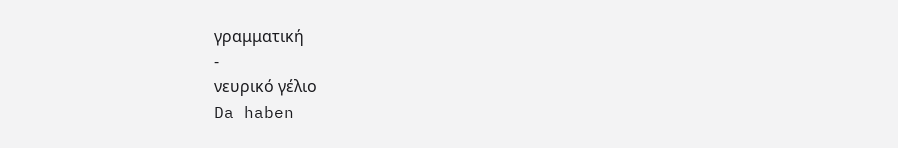γραμματική
-
νευρικό γέλιο
Da haben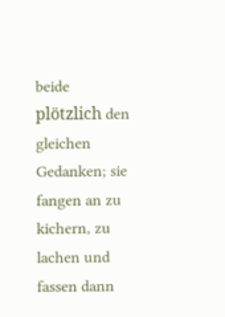beide plötzlich den gleichen Gedanken; sie fangen an zu kichern, zu lachen und fassen dann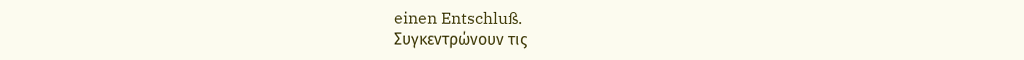einen Entschluß.
Συγκεντρώνουν τις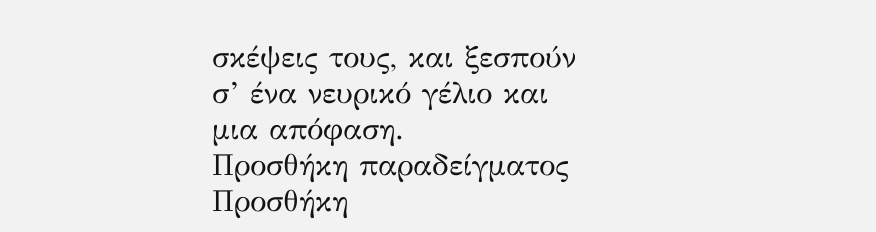σκέψεις τους, και ξεσπούν σ’ ένα νευρικό γέλιο και μια απόφαση.
Προσθήκη παραδείγματος
Προσθήκη